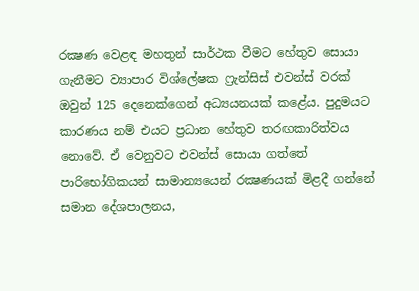රක්‍ෂණ වෙළඳ මහතුන් සාර්ථක වීමට හේතුව සොයා ගැනීමට ව්‍යාපාර විශ්ලේෂක ෆ්‍රැන්සිස් එවන්ස් වරක් ඔවුන් 125 දෙනෙක්ගෙන් අධ්‍යයනයක් කළේය. පුදුමයට කාරණය නම් එයට ප්‍රධාන හේතුව තරඟකාරිත්වය නොවේ. ඒ වෙනුවට එවන්ස් සොයා ගත්තේ පාරිභෝගිකයන් සාමාන්‍යයෙන් රක්‍ෂණයක් මිළදී ගන්නේ සමාන දේශපාලනය,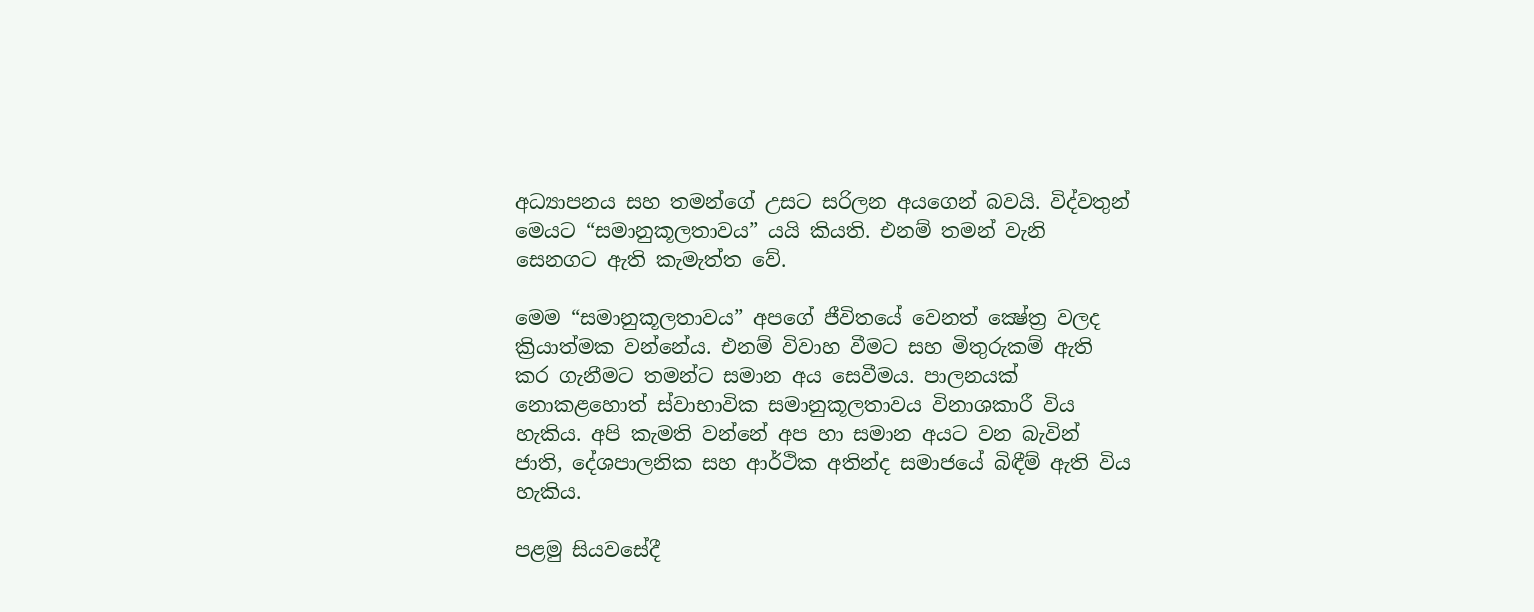අධ්‍යාපනය සහ තමන්ගේ උසට සරිලන අයගෙන් බවයි. විද්වතුන් මෙයට “සමානුකූලතාවය” යයි කියති. එනම් තමන් වැනි සෙනගට ඇති කැමැත්ත වේ.

මෙම “සමානුකූලතාවය” අපගේ ජීවිතයේ වෙනත් ක්‍ෂේත්‍ර වලද ක්‍රියාත්මක වන්නේය. එනම් විවාහ වීමට සහ මිතුරුකම් ඇති කර ගැනීමට තමන්ට සමාන අය සෙවීමය. පාලනයක් නොකළහොත් ස්වාභාවික සමානුකූලතාවය විනාශකාරී විය හැකිය. අපි කැමති වන්නේ අප හා සමාන අයට වන බැවින් ජාති, දේශපාලනික සහ ආර්ථික අතින්ද සමාජයේ බිඳීම් ඇති විය හැකිය.

පළමු සියවසේදී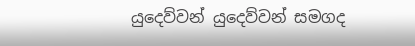යුදෙව්වන් යුදෙව්වන් සමගද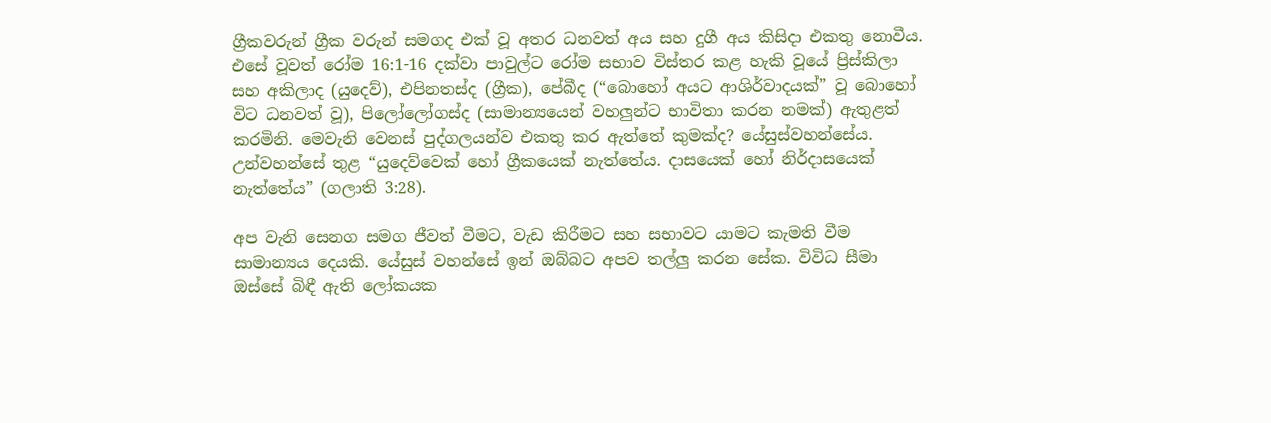ග්‍රීකවරුන් ග්‍රීක වරුන් සමගද එක් වූ අතර ධනවත් අය සහ දුගී අය කිසිදා එකතු නොවීය. එසේ වූවත් රෝම 16:1-16 දක්වා පාවුල්ට රෝම සභාව විස්තර කළ හැකි වූයේ ප්‍රිස්කිලා සහ අකිලාද (යුදෙව්), එපිනතස්ද (ග්‍රීක), පේබීද (“බොහෝ අයට ආශිර්වාදයක්” වූ බොහෝ විට ධනවත් වූ), පිලෝලෝගස්ද (සාමාන්‍යයෙන් වහලුන්ට භාවිතා කරන නමක්) ඇතුළත් කරමිනි. මෙවැනි වෙනස් පුද්ගලයන්ව එකතු කර ඇත්තේ කුමක්ද? යේසුස්වහන්සේය. උන්වහන්සේ තුළ “යුදෙව්වෙක් හෝ ග්‍රීකයෙක් නැත්තේය. දාසයෙක් හෝ නිර්දාසයෙක් නැත්තේය” (ගලාති 3:28).

අප වැනි සෙනග සමග ජීවත් වීමට, වැඩ කිරීමට සහ සභාවට යාමට කැමති වීම සාමාන්‍යය දෙයකි. යේසුස් වහන්සේ ඉන් ඔබ්බට අපව තල්ලු කරන සේක. විවිධ සීමා ඔස්සේ බිඳී ඇති ලෝකයක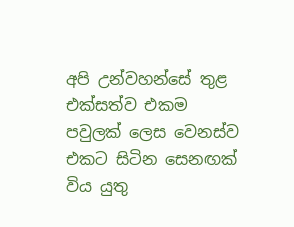අපි උන්වහන්සේ තුළ එක්සත්ව එකම පවුලක් ලෙස වෙනස්ව එකට සිටින සෙනඟක් විය යුතු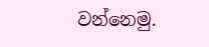වන්නෙමු.